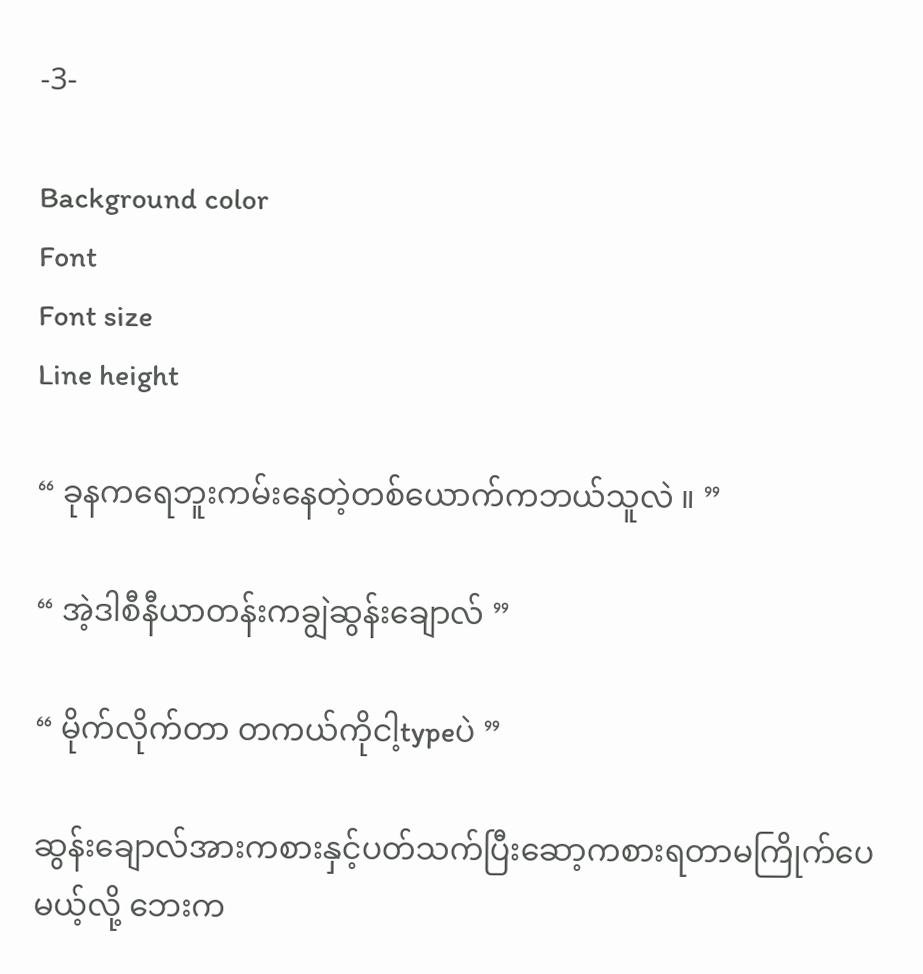-3-

Background color
Font
Font size
Line height

“ ခုနကရေဘူးကမ်းနေတဲ့တစ်ယောက်ကဘယ်သူလဲ ။ ”

“ အဲ့ဒါစီနီယာတန်းကချွဲဆွန်းချောလ် ”

“ မိုက်လိုက်တာ တကယ်ကိုငါ့typeပဲ ”

ဆွန်းချောလ်အားကစားနှင့်ပတ်သက်ပြီးဆော့ကစားရတာမကြိုက်ပေမယ့်လို့ ဘေးက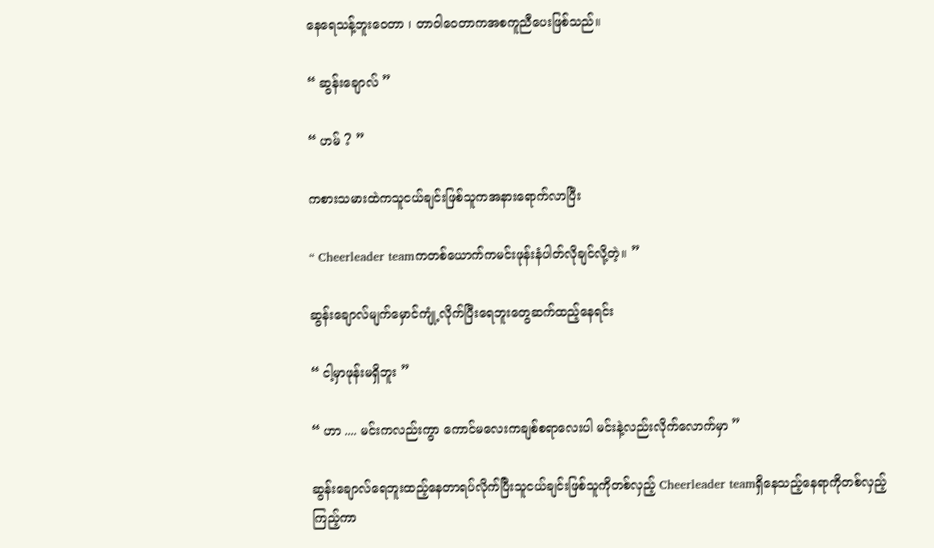နေရေသန့်ဘူးဝေတာ ၊ တာဝါဝေတာကအစကူညီပေးဖြစ်သည်။

“ ဆွန်းချောလ် ”

“ ဟမ် ? ”

ကစားသမားထဲကသူငယ်ချင်းဖြစ်သူကအနားရောက်လာပြီး

“ Cheerleader teamကတစ်ယောက်ကမင်းဖုန်းနံပါတ်လိုချင်လို့တဲ့။ ”

ဆွန်းချောလ်မျက်မှောင်ကျုံ့လိုက်ပြီးရေဘူးတွေဆက်ထည့်နေရင်း

“ ငါ့မှာဖုန်းမရှိဘူး ”

“ ဟာ .... မင်းကလည်းကွာ ကောင်မလေးကချစ်စရာလေးပါ မင်းနဲ့လည်းလိုက်လောက်မှာ ”

ဆွန်းချောလ်ရေဘူးထည့်နေတာရပ်လိုက်ပြီးသူငယ်ချင်းဖြစ်သူကိုတစ်လှည့် Cheerleader teamရှိနေသည့်နေရာကိုတစ်လှည့်ကြည့်ကာ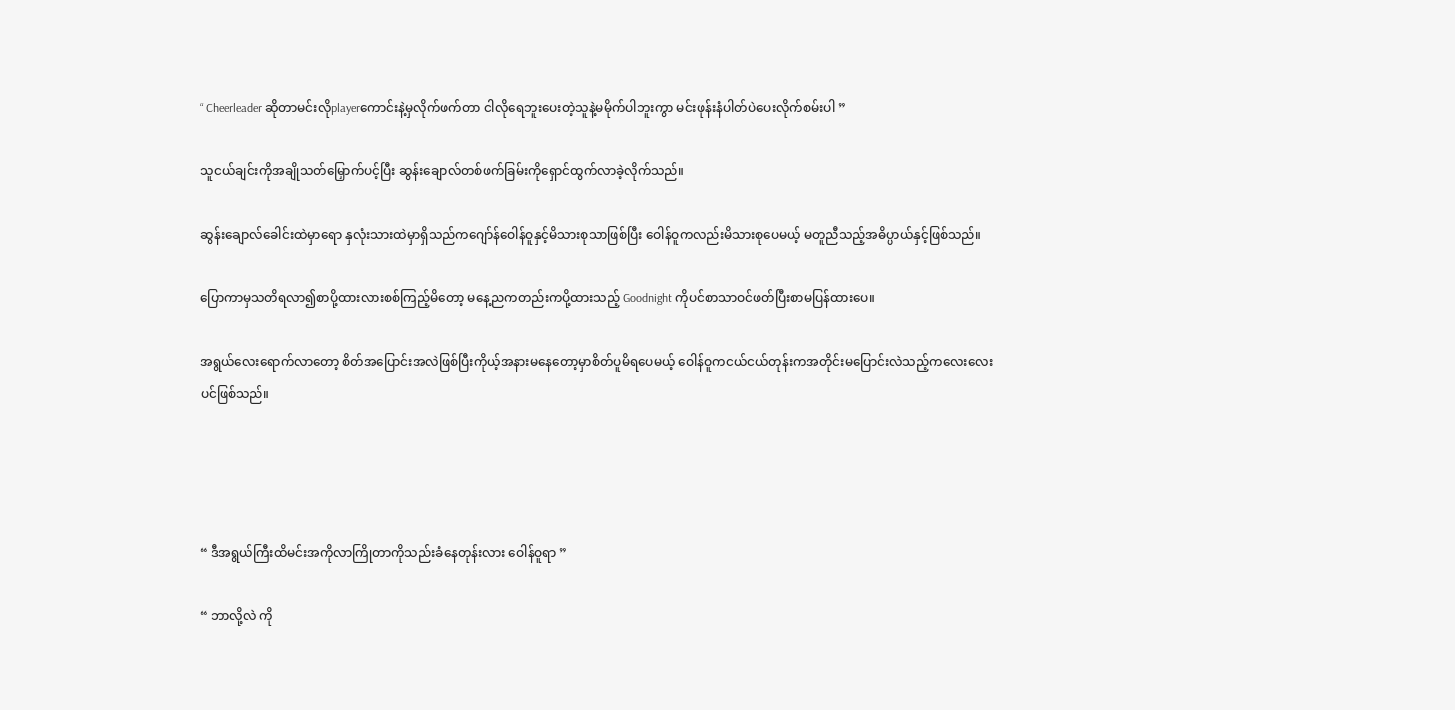“ Cheerleader ဆိုတာမင်းလိုplayerကောင်းနဲ့မှလိုက်ဖက်တာ ငါလိုရေဘူးပေးတဲ့သူနဲ့မမိုက်ပါဘူးကွာ မင်းဖုန်းနံပါတ်ပဲပေးလိုက်စမ်းပါ ”

သူငယ်ချင်းကိုအချိုသတ်မြှောက်ပင့်ပြီး ဆွန်းချောလ်တစ်ဖက်ခြမ်းကိုရှောင်ထွက်လာခဲ့လိုက်သည်။

ဆွန်းချောလ်ခေါင်းထဲမှာရော နှလုံးသားထဲမှာရှိသည်ကဂျော်န်ဝေါန်ဝူနှင့်မိသားစုသာဖြစ်ပြီး ဝေါန်ဝူကလည်းမိသားစုပေမယ့် မတူညီသည့်အဓိပ္ပာယ်နှင့်ဖြစ်သည်။

ပြောကာမှသတိရလာ၍စာပို့ထားလားစစ်ကြည့်မိတော့ မနေ့ညကတည်းကပို့ထားသည့် Goodnight ကိုပင်စာသာဝင်ဖတ်ပြီးစာမပြန်ထားပေ။

အရွယ်လေးရောက်လာတော့ စိတ်အပြောင်းအလဲဖြစ်ပြီးကိုယ့်အနားမနေတော့မှာစိတ်ပူမိရပေမယ့် ဝေါန်ဝူကငယ်ငယ်တုန်းကအတိုင်းမပြောင်းလဲသည့်‌ကလေးလေးပင်ဖြစ်သည်။




“ ဒီအရွယ်ကြီးထိမင်းအကိုလာကြိုတာကိုသည်းခံနေတုန်းလား ဝေါန်ဝူရာ ”

“ ဘာလို့လဲ ကို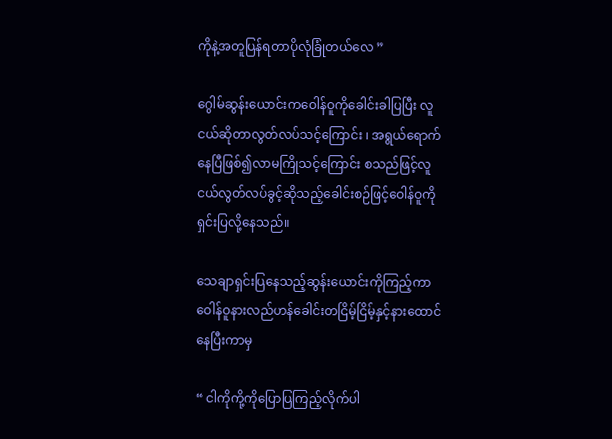ကိုနဲ့အတူပြန်ရတာပိုလုံခြုံတယ်လေ ”

ဂွေါမ်ဆွန်းယောင်းကဝေါန်ဝူကိုခေါင်းခါပြပြီး လူငယ်ဆိုတာလွတ်လပ်သင့်ကြောင်း ၊ အရွယ်ရောက်နေပြီဖြစ်၍လာမကြိုသင့်ကြောင်း စသည်ဖြင့်လူငယ်လွတ်လပ်ခွင့်ဆိုသည့်ခေါင်းစဉ်ဖြင့်ဝေါန်ဝူကိုရှင်းပြလို့နေသည်။

သေချာရှင်းပြနေသည့်ဆွန်းယောင်းကိုကြည့်ကာဝေါန်ဝူနားလည်ဟန်ခေါင်းတငြိမ့်ငြိမ့်နှင့်နားထောင်နေပြီးကာမှ

“ ငါကိုကို့ကိုပြောပြကြည့်လိုက်ပါ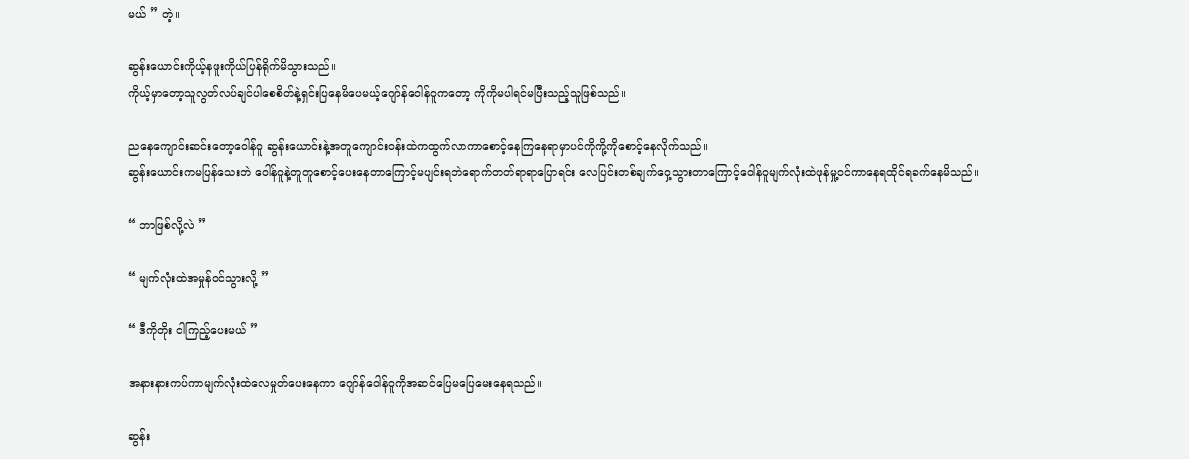မယ် ” တဲ့။

ဆွန်းယောင်းကိုယ့်နဖူးကိုယ်ပြန်ရိုက်မိသွားသည်။
ကိုယ့်မှာတော့သူလွတ်လပ်ချင်ပါစေစိတ်နဲ့ရှင်းပြနေမိပေမယ့်ဂျော်န်ဝေါန်ဝူကတော့ ကိုကိုမပါရင်မပြီးသည့်သူဖြစ်သည်။

ညနေကျောင်းဆင်းတော့ဝေါန်ဝူ ဆွန်းယောင်းနဲ့အတူကျောင်းဝန်းထဲကထွက်လာကာစောင့်နေကြနေရာမှာပင်ကိုကို့ကိုစောင့်နေလိုက်သည်။
ဆွန်းယောင်းကမပြန်သေးဘဲ ဝေါန်ဝူနဲ့တူတူစောင့်ပေးနေတာကြောင့်မပျင်းရဘဲရောက်တတ်ရာရာပြောရင်း လေပြင်းတစ်ချက်ဝှေ့သွားတာကြောင့်ဝေါန်ဝူမျက်လုံးထဲဖုန်မှု့ဝင်ကာနေရထိုင်ရခက်နေမိသည်။

“ ဘာဖြစ်လို့လဲ ”

“ မျက်လုံးထဲအမှုန်ဝင်သွားလို့ ”

“ ဒီကိုတိုး ငါကြည့်ပေးမယ် ”

အနားနားကပ်ကာမျက်လုံးထဲလေမှုတ်ပေးနေကာ ဂျော်န်ဝေါန်ဝူကိုအဆင်ပြေမပြေမေးနေရသည်။

ဆွန်း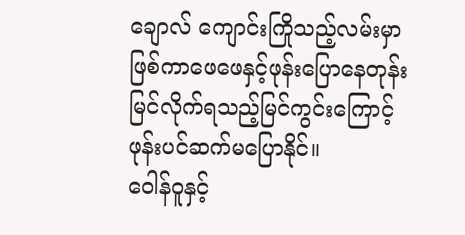ချောလ် ကျောင်းကြိုသည့်လမ်းမှာဖြစ်ကာဖေဖေနှင့်ဖုန်းပြောနေတုန်း မြင်လိုက်ရသည့်မြင်ကွင်းကြောင့် ဖုန်းပင်ဆက်မပြောနိုင်။
ဝေါန်ဝူနှင့်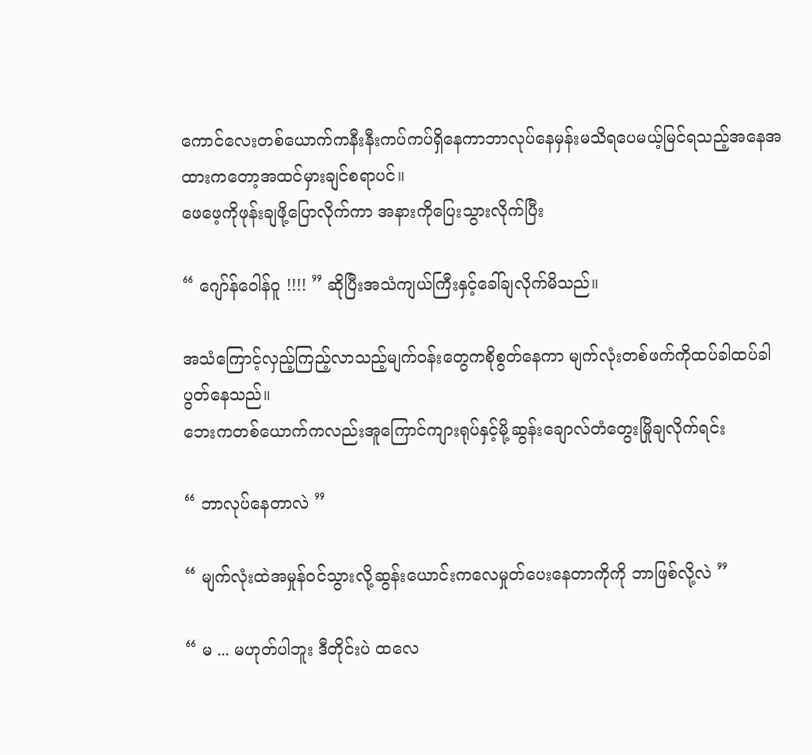ကောင်လေးတစ်ယောက်ကနီးနီးကပ်ကပ်ရှိနေကာဘာလုပ်နေမှန်းမသိရပေမယ့်မြင်ရသည့်အနေအထားကတော့အထင်မှားချင်စရာပင်။
ဖေဖေ့ကိုဖုန်းချဖို့ပြောလိုက်ကာ အနားကိုပြေးသွားလိုက်ပြီး

“ ဂျော်န်ဝေါန်ဝူ !!!! ” ဆိုပြီးအသံကျယ်ကြီးနှင့်ခေါ်ချလိုက်မိသည်။

အသံကြောင့်လှည့်ကြည့်လာသည့်မျက်ဝန်းတွေကစိုစွတ်နေကာ မျက်လုံးတစ်ဖက်ကိုထပ်ခါထပ်ခါပွတ်နေသည်။
ဘေးကတစ်ယောက်ကလည်းအူကြောင်ကျားရုပ်နှင့်မို့ဆွန်းချောလ်တံတွေးမြိုချလိုက်ရင်း

“ ဘာလုပ်နေတာလဲ ”

“ မျက်လုံးထဲအမှုန်ဝင်သွားလို့ဆွန်းယောင်းကလေမှုတ်ပေးနေတာကိုကို ဘာဖြစ်လို့လဲ ”

“ မ ... မဟုတ်ပါဘူး ဒီတိုင်းပဲ ထလေ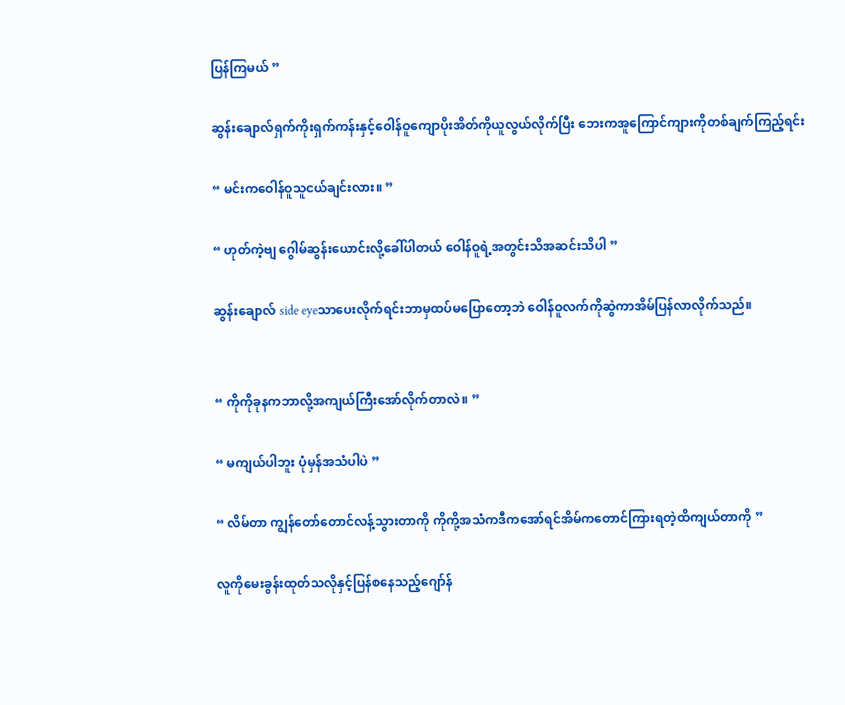ပြန်ကြမယ် ”

ဆွန်းချောလ်ရှက်ကိုးရှက်ကန်းနှင့်ဝေါန်ဝူကျောပိုးအိတ်ကိုယူလွယ်လိုက်ပြီး ဘေးကအူကြောင်ကျားကိုတစ်ချက်ကြည့်ရင်း

“ မင်းကဝေါန်ဝူသူငယ်ချင်းလား။ ”

“ ဟုတ်ကဲ့ဗျ ဂွေါမ်ဆွန်းယောင်းလို့ခေါ်ပါတယ် ဝေါန်ဝူရဲ့အတွင်းသိအဆင်းသိပါ ”

ဆွန်းချောလ် side eyeသာပေးလိုက်ရင်းဘာမှထပ်မပြောတော့ဘဲ ဝေါန်ဝူလက်ကိုဆွဲကာအိမ်ပြန်လာလိုက်သည်။


“ ကိုကိုခုနကဘာလို့အကျယ်ကြီးအော်လိုက်တာလဲ။ ”

“ မကျယ်ပါဘူး ပုံမှန်အသံပါပဲ ”

“ လိမ်တာ ကျွန်တော်တောင်လန့်သွားတာကို ကိုကို့အသံကဒီကအော်ရင်အိမ်ကတောင်ကြားရတဲ့ထိကျယ်တာကို ”

လူကိုမေးခွန်းထုတ်သလိုနှင့်ပြန်စနေသည့်ဂျော်န်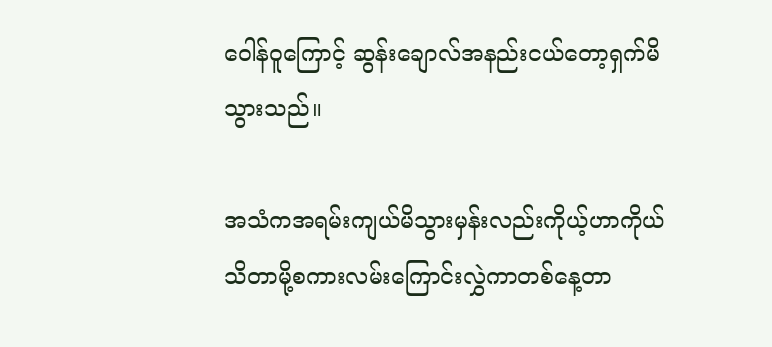ဝေါန်ဝူကြောင့် ဆွန်းချောလ်အနည်းငယ်တော့ရှက်မိသွားသည်။

အသံကအရမ်းကျယ်မိသွားမှန်းလည်းကိုယ့်ဟာကိုယ်သိတာမို့စကားလမ်းကြောင်းလွှဲကာတစ်နေ့တာ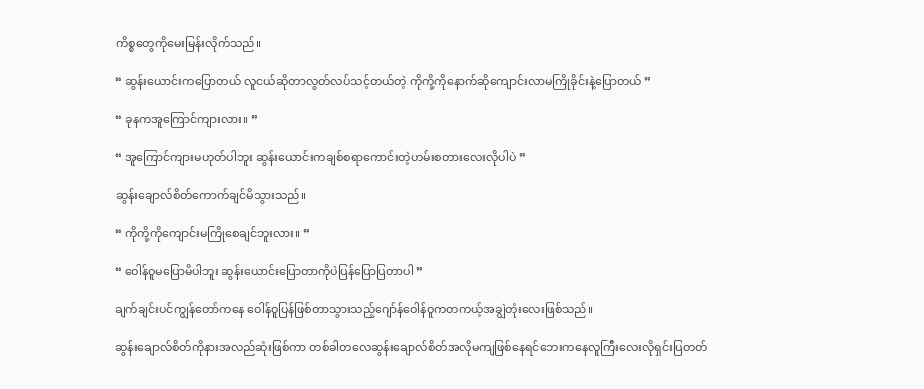ကိစ္စတွေကိုမေးမြန်းလိုက်သည်။

“ ဆွန်းယောင်းကပြောတယ် လူငယ်ဆိုတာလွတ်လပ်သင့်တယ်တဲ့ ကိုကို့ကိုနောက်ဆိုကျောင်းလာမကြိုခိုင်းနဲ့ပြောတယ် ”

“ ခုနကအူကြောင်ကျားလား။ ”

“ အူကြောင်ကျားမဟုတ်ပါဘူး ဆွန်းယောင်းကချစ်စရာကောင်းတဲ့ဟမ်းစတားလေးလိုပါပဲ ”

ဆွန်းချောလ်စိတ်ကောက်ချင်မိသွားသည်။

“ ကိုကို့ကိုကျောင်းမကြိုစေချင်ဘူးလား။ ”

“ ဝေါန်ဝူမပြောမိပါဘူး ဆွန်းယောင်းပြောတာကိုပဲပြန်ပြောပြတာပါ ”

ချက်ချင်းပင်ကျွန်တော်ကနေ ဝေါန်ဝူပြန်ဖြစ်တာသွားသည့်ဂျော်န်ဝေါန်ဝူကတကယ့်အချွဲတုံးလေးဖြစ်သည်။

ဆွန်းချောလ်စိတ်ကိုနားအလည်ဆုံးဖြစ်ကာ တစ်ခါတလေဆွန်းချောလ်စိတ်အလိုမကျဖြစ်နေရင်ဘေးကနေလူကြီးလေးလိုရှင်းပြတတ်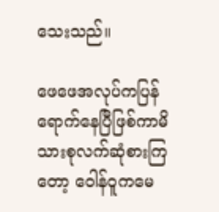သေးသည်။

ဖေဖေအလုပ်ကပြန်ရောက်နေပြီဖြစ်ကာမိသားစုလက်ဆုံစားကြတော့ ဝေါန်ဝူကမေ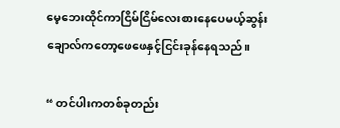မေ့ဘေးထိုင်ကာငြိမ်ငြိမ်လေးစားနေပေမယ့်ဆွန်းချောလ်ကတော့ဖေဖေနှင့်ငြင်းခုန်နေရသည်။

“ တင်ပါးကတစ်ခုတည်း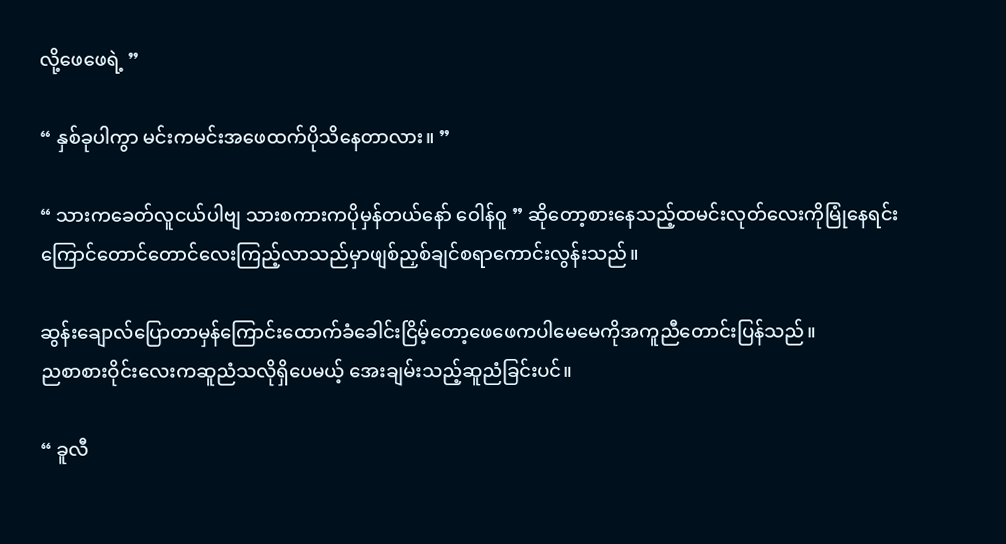လို့ဖေဖေရဲ့ ”

“ နှစ်ခုပါကွာ မင်းကမင်းအဖေထက်ပိုသိနေတာလား။ ”

“ သားကခေတ်လူငယ်ပါဗျ သားစကားကပိုမှန်တယ်နော် ဝေါန်ဝူ ” ဆိုတော့စားနေသည့်ထမင်းလုတ်လေးကိုမြုံနေရင်းကြောင်တောင်တောင်လေးကြည့်လာသည်မှာဖျစ်ညှစ်ချင်စရာကောင်းလွန်းသည်။

ဆွန်းချောလ်ပြောတာမှန်ကြောင်းထောက်ခံခေါင်းငြိမ့်တော့ဖေဖေကပါမေမေကိုအကူညီတောင်းပြန်သည်။
ညစာစားဝိုင်းလေးကဆူညံသလိုရှိပေမယ့် အေးချမ်းသည့်ဆူညံခြင်းပင်။

“ ခူလီ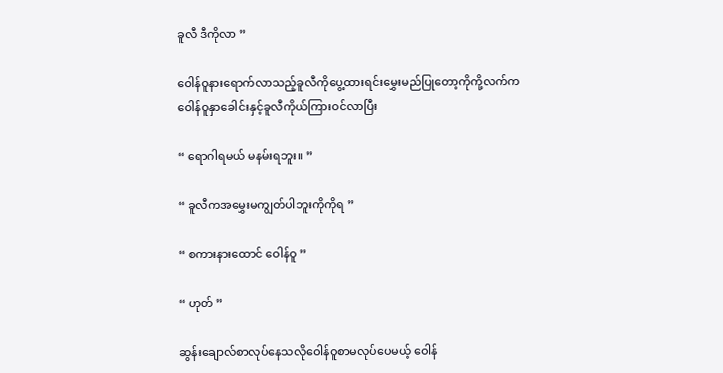ခူလီ ဒီကိုလာ ”

ဝေါန်ဝူနားရောက်လာသည့်ခူလီကိုပွေ့ထားရင်းမွှေးမည်ပြုတော့ကိုကို့လက်ကဝေါန်ဝူနှာခေါင်းနှင့်ခူလီကိုယ်ကြားဝင်လာပြီး

“ ရောဂါရမယ် မနမ်းရဘူး။ ”

“ ခူလီကအမွှေးမကျွတ်ပါဘူးကိုကိုရ ”

“ စကားနားထောင် ဝေါန်ဝူ ”

“ ဟုတ် ”

ဆွန်းချောလ်စာလုပ်နေသလိုဝေါန်ဝူစာမလုပ်ပေမယ့် ဝေါန်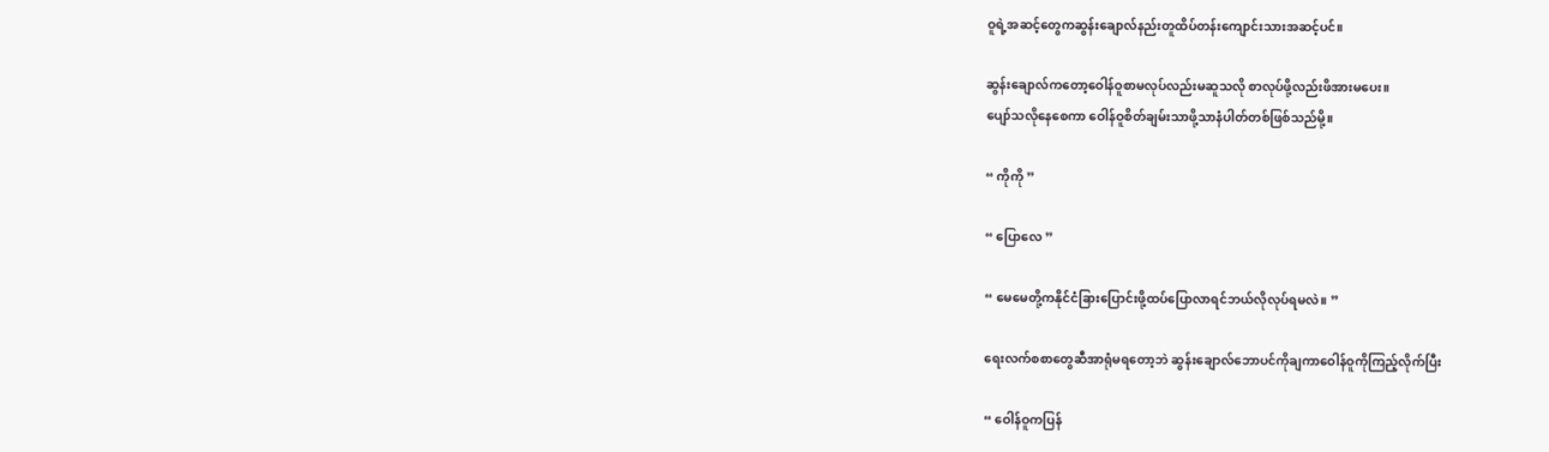ဝူရဲ့အဆင့်တွေကဆွန်းချောလ်နည်းတူထိပ်တန်းကျောင်းသားအဆင့်ပင်။

ဆွန်းချောလ်ကတော့ဝေါန်ဝူစာမလုပ်လည်းမဆူသလို စာလုပ်ဖို့လည်းဖိအားမပေး။
ပျော်သလိုနေစေကာ ဝေါန်ဝူစိတ်ချမ်းသာဖို့သာနံပါတ်တစ်ဖြစ်သည်မို့။

“ ကိုကို ”

“ ပြောလေ ”

“ မေမေတို့ကနိုင်ငံခြားပြောင်းဖို့ထပ်ပြောလာရင်ဘယ်လိုလုပ်ရမလဲ။ ”

ရေးလက်စစာတွေဆီအာရုံမရတော့ဘဲ ဆွန်းချောလ်ဘောပင်ကိုချကာဝေါန်ဝူကိုကြည့်လိုက်ပြီး

“ ဝေါန်ဝူကပြန်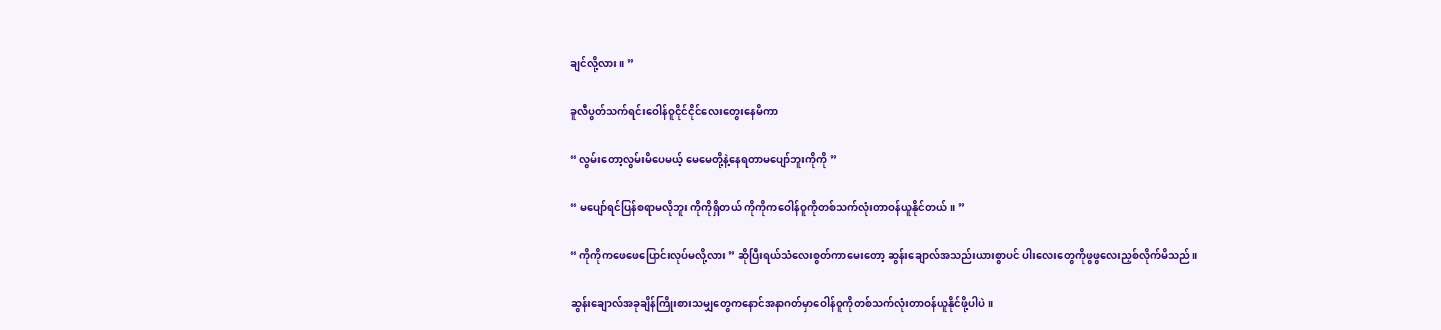ချင်လို့လား။ ”

ခူလီပွတ်သက်ရင်းဝေါန်ဝူငိုင်ငိုင်လေးတွေးနေမိကာ

“ လွမ်းတော့လွမ်းမိပေမယ့် မေမေတို့နဲ့နေရတာမပျော်ဘူးကိုကို ”

“ မပျော်ရင်ပြန်စရာမလိုဘူး ကိုကိုရှိတယ် ကိုကိုကဝေါန်ဝူကိုတစ်သက်လုံးတာဝန်ယူနိုင်တယ်။ ”

“ ကိုကိုကဖေဖေပြောင်းလုပ်မလို့လား ” ဆိုပြီးရယ်သံလေးစွတ်ကာမေးတော့ ဆွန်းချောလ်အသည်းယားစွာပင် ပါးလေးတွေကိုဖွဖွလေးညှစ်လိုက်မိသည်။

ဆွန်းချောလ်အခုချိန်ကြိုးစားသမျှတွေကနောင်အနာဂတ်မှာဝေါန်ဝူကိုတစ်သက်လုံးတာဝန်ယူနိုင်ဖို့ပါပဲ။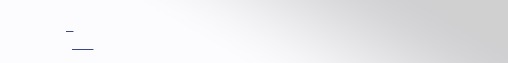_
  ___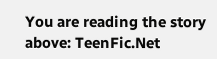You are reading the story above: TeenFic.Net